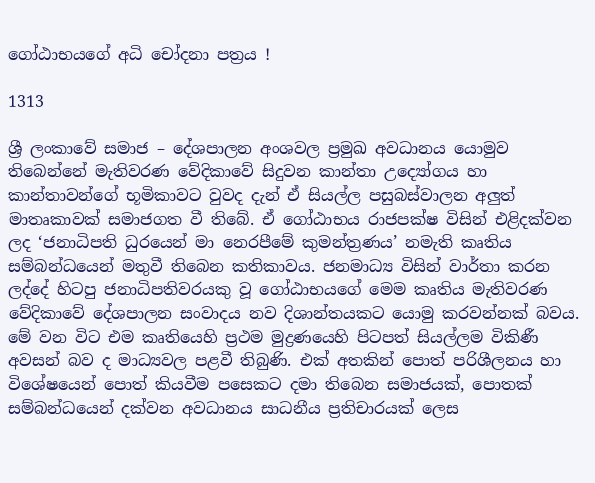ගෝඨාභයගේ අධි චෝදනා පත්‍රය !

1313

ශ්‍රී ලංකාවේ සමාජ – දේශපාලන අංශවල ප්‍රමුඛ අවධානය යොමුව තිබෙන්නේ මැතිවරණ වේදිකාවේ සිදුවන කාන්තා උද්‍යෝගය හා කාන්තාවන්ගේ භූමිකාවට වුවද දැන් ඒ සියල්ල පසුබස්වාලන අලුත් මාතෘකාවක් සමාජගත වී තිබේ. ඒ ගෝඨාභය රාජපක්ෂ විසින් එළිදක්වන ලද ‘ජනාධිපති ධුරයෙන් මා නෙරපීමේ කුමන්ත්‍රණය’ නමැති කෘතිය සම්බන්ධයෙන් මතුවී තිබෙන කතිකාවය. ජනමාධ්‍ය විසින් වාර්තා කරන ලද්දේ හිටපු ජනාධිපතිවරයකු වූ ගෝඨාභයගේ මෙම කෘතිය මැතිවරණ වේදිකාවේ දේශපාලන සංවාදය නව දිශාන්තයකට යොමු කරවන්නක් බවය. මේ වන විට එම කෘතියෙහි ප්‍රථම මුද්‍රණයෙහි පිටපත් සියල්ලම විකිණී අවසන් බව ද මාධ්‍යවල පළවී තිබුණි. එක් අතකින් පොත් පරිශීලනය හා විශේෂයෙන් පොත් කියවීම පසෙකට දමා තිබෙන සමාජයක්, පොතක් සම්බන්ධයෙන් දක්වන අවධානය සාධනීය ප්‍රතිචාරයක් ලෙස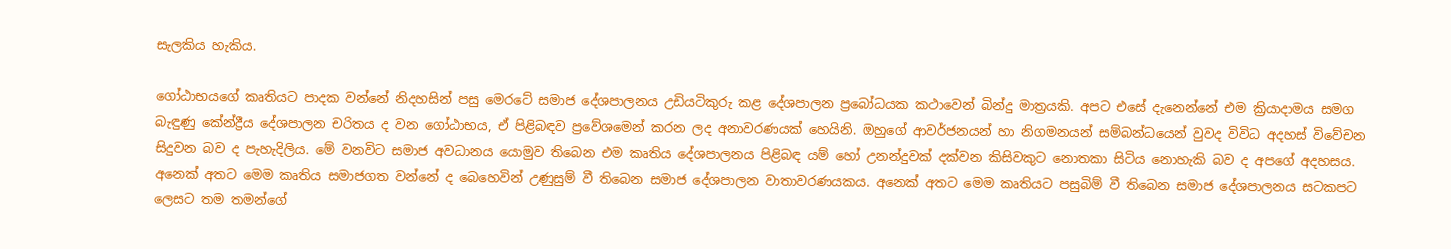සැලකිය හැකිය.

ගෝඨාභයගේ කෘතියට පාදක වන්නේ නිදහසින් පසු මෙරටේ සමාජ දේශපාලනය උඩියටිකුරු කළ දේශපාලන ප්‍රබෝධයක කථාවෙන් බින්දු මාත්‍රයකි. අපට එසේ දැනෙන්නේ එම ක්‍රියාදාමය සමග බැඳුණු කේන්ද්‍රීය දේශපාලන චරිතය ද වන ගෝඨාභය, ඒ පිළිබඳව ප්‍රවේශමෙන් කරන ලද අනාවරණයක් හෙයිනි. ඔහුගේ ආවර්ජනයන් හා නිගමනයන් සම්බන්ධයෙන් වුවද විවිධ අදහස් විවේචන සිදුවන බව ද පැහැදිලිය. මේ වනවිට සමාජ අවධානය යොමුව තිබෙන එම කෘතිය දේශපාලනය පිළිබඳ යම් හෝ උනන්දුවක් දක්වන කිසිවකුට නොතකා සිටිය නොහැකි බව ද අපගේ අදහසය. අනෙක් අතට මෙම කෘතිය සමාජගත වන්නේ ද බෙහෙවින් උණුසුම් වී තිබෙන සමාජ දේශපාලන වාතාවරණයකය. අනෙක් අතට මෙම කෘතියට පසුබිම් වී තිබෙන සමාජ දේශපාලනය සටකපට ලෙසට තම තමන්ගේ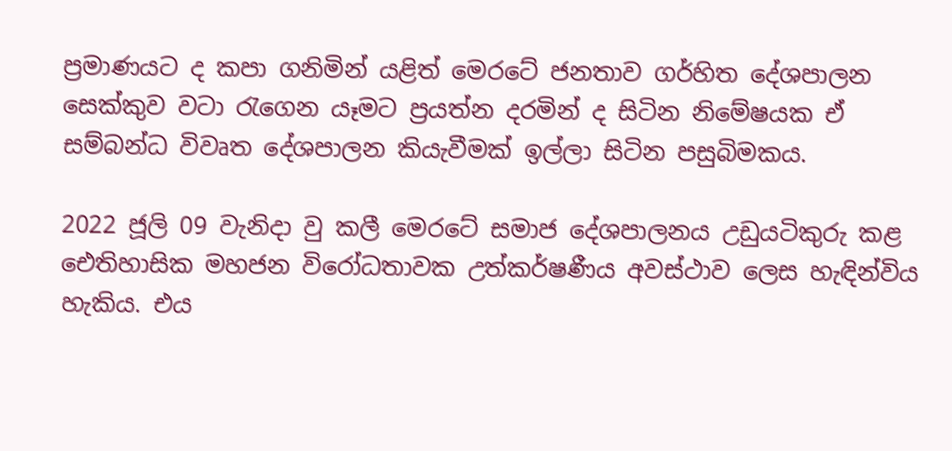ප්‍රමාණයට ද කපා ගනිමින් යළිත් මෙරටේ ජනතාව ගර්හිත දේශපාලන සෙක්කුව වටා රැගෙන යෑමට ප්‍රයත්න දරමින් ද සිටින නිමේෂයක ඒ සම්බන්ධ විවෘත දේශපාලන කියැවීමක් ඉල්ලා සිටින පසුබිමකය.

2022 ජූලි 09 වැනිදා වු කලී මෙරටේ සමාජ දේශපාලනය උඩුයටිකුරු කළ ඓතිහාසික මහජන විරෝධතාවක උත්කර්ෂණීය අවස්ථාව ලෙස හැඳින්විය හැකිය. එය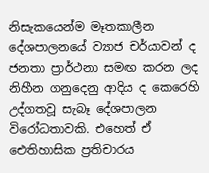නිසැකයෙන්ම මෑතකාලීන දේශපාලනයේ ව්‍යාජ චර්යාවන් ද ජනතා ප්‍රාර්ථනා සමඟ කරන ලද නිහීන ගනුදෙනු ආදිය ද කෙරෙහි උද්ගතවූ සැබෑ දේශපාලන විරෝධතාවකි. එහෙත් ඒ ඓතිහාසික ප්‍රතිචාරය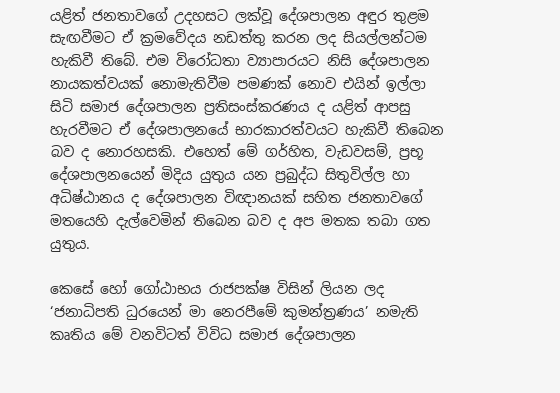යළිත් ජනතාවගේ උදහසට ලක්වූ දේශපාලන අඳුර තුළම සැඟවීමට ඒ ක්‍රමවේදය නඩත්තු කරන ලද සියල්ලන්ටම හැකිවී තිබේ. එම විරෝධතා ව්‍යාපාරයට නිසි දේශපාලන නායකත්වයක් නොමැතිවීම පමණක් නොව එයින් ඉල්ලා සිටි සමාජ දේශපාලන ප්‍රතිසංස්කරණය ද යළිත් ආපසු හැරවීමට ඒ දේශපාලනයේ භාරකාරත්වයට හැකිවී තිබෙන බව ද නොරහසකි. එහෙත් මේ ගර්හිත, වැඩවසම්, ප්‍රභූ දේශපාලනයෙන් මිදිය යුතුය යන ප්‍රබුද්ධ සිතුවිල්ල හා අධිෂ්ඨානය ද දේශපාලන විඥානයක් සහිත ජනතාවගේ මතයෙහි දැල්වෙමින් තිබෙන බව ද අප මතක තබා ගත යුතුය.

කෙසේ හෝ ගෝඨාභය රාජපක්ෂ විසින් ලියන ලද ‘ජනාධිපති ධුරයෙන් මා නෙරපීමේ කුමන්ත්‍රණය’ නමැති කෘතිය මේ වනවිටත් විවිධ සමාජ දේශපාලන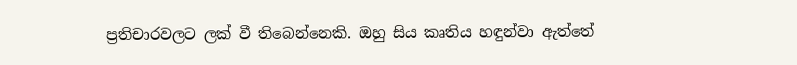ප්‍රතිචාරවලට ලක් වී තිබෙන්නෙකි. ඔහු සිය කෘතිය හඳුන්වා ඇත්තේ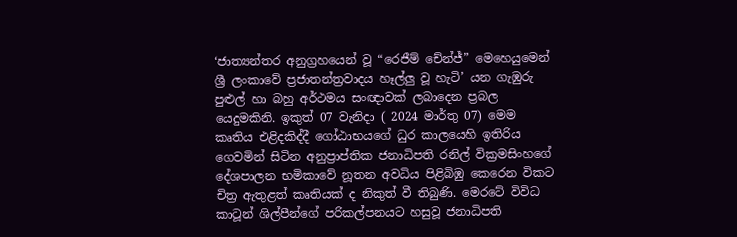‘ජාත්‍යන්තර අනුග්‍රහයෙන් වූ “රෙජීම් චේන්ජ්” මෙහෙයුමෙන් ශ්‍රී ලංකාවේ ප්‍රජාතන්ත්‍රවාදය හෑල්ලු වූ හැටි’ යන ගැඹුරු පුළුල් හා බහු අර්ථමය සංඥාවක් ලබාදෙන ප්‍රබල යෙදුමකිනි. ඉකුත් 07 වැනිදා ( 2024 මාර්තු 07) මෙම කෘතිය එළිදකිද්දී ගෝඨාභයගේ ධුර කාලයෙහි ඉතිරිය ගෙවමින් සිටින අනුප්‍රාප්තික ජනාධිපති රනිල් වික්‍රමසිංහගේ දේශපාලන භමිකාවේ නූතන අවධිය පිළිබිඹු කෙරෙන විකට චිත්‍ර ඇතුළත් කෘතියක් ද නිකුත් වී තිබුණි. මෙරටේ විවිධ කාටූන් ශිල්පීන්ගේ පරිකල්පනයට හසුවූ ජනාධිපති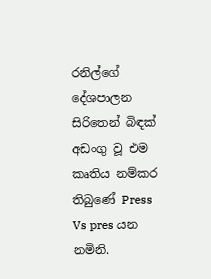රනිල්ගේ දේශපාලන සිරිතෙන් බිඳක් අඩංගු වූ එම කෘතිය නම්කර තිබුණේ Press Vs pres යන නමිනි.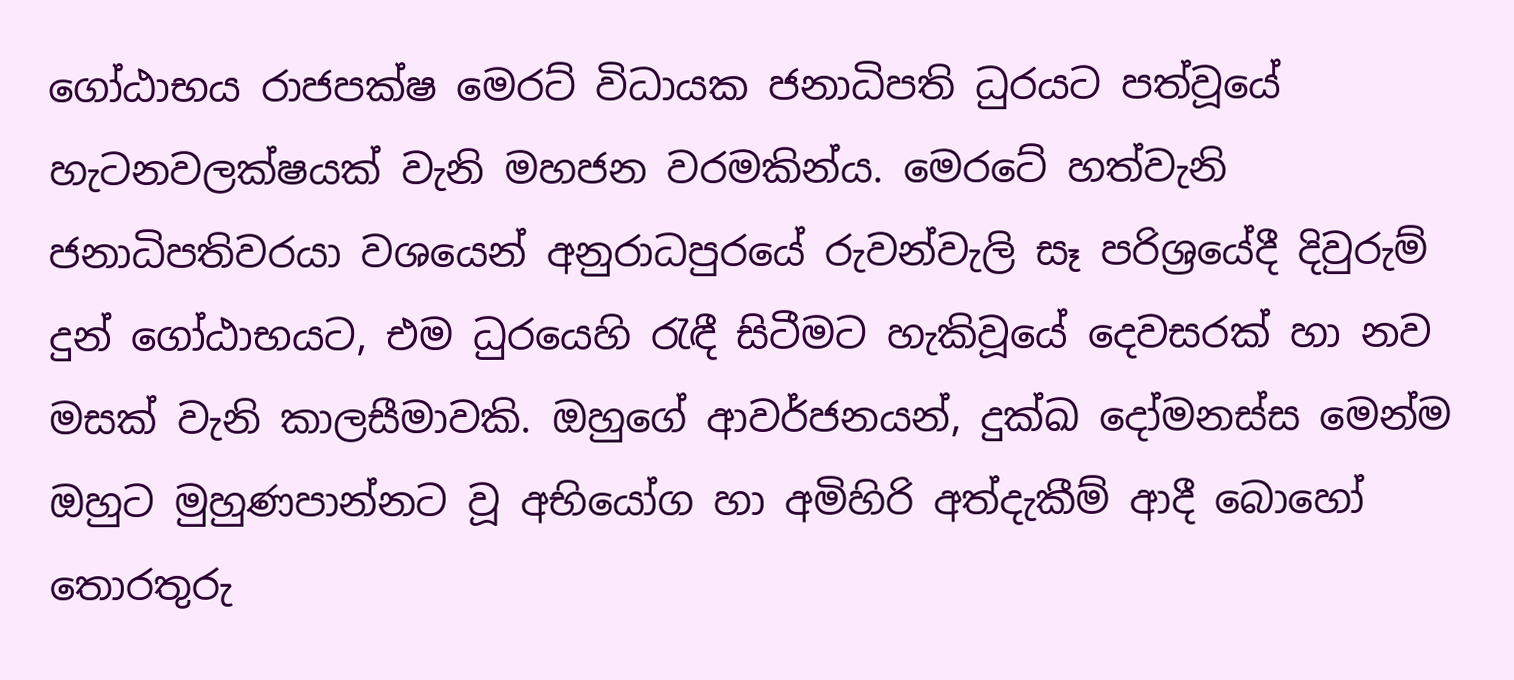ගෝඨාභය රාජපක්ෂ මෙරට් විධායක ජනාධිපති ධුරයට පත්වූයේ හැටනවලක්ෂයක් වැනි මහජන වරමකින්ය. මෙරටේ හත්වැනි ජනාධිපතිවරයා වශයෙන් අනුරාධපුරයේ රුවන්වැලි සෑ පරිශ්‍රයේදී දිවුරුම් දුන් ගෝඨාභයට, එම ධුරයෙහි රැඳී සිටීමට හැකිවූයේ දෙවසරක් හා නව මසක් වැනි කාලසීමාවකි. ඔහුගේ ආවර්ජනයන්, දුක්ඛ දෝමනස්ස මෙන්ම ඔහුට මුහුණපාන්නට වූ අභියෝග හා අමිහිරි අත්දැකීම් ආදී බොහෝ තොරතුරු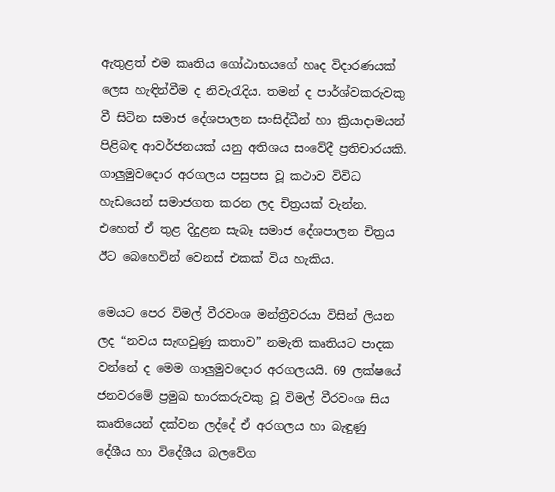ඇතුළත් එම කෘතිය ගෝඨාභයගේ හෘද විදාරණයක් ලෙස හැඳින්වීම ද නිවැරැදිය. තමන් ද පාර්ශ්වකරුවකු වී සිටින සමාජ දේශපාලන සංසිද්ධීන් හා ක්‍රියාදාමයන් පිළිබඳ ආවර්ජනයක් යනු අතිශය සංවේදී ප්‍රතිචාරයකි. ගාලුමුවදොර අරගලය පසුපස වූ කථාව විවිධ හැඩයෙන් සමාජගත කරන ලද චිත්‍රයක් වැන්න. එහෙත් ඒ තුළ දිදුළන සැබෑ සමාජ දේශපාලන චිත්‍රය ඊට බෙහෙවින් වෙනස් එකක් විය හැකිය.

මෙයට පෙර විමල් වීරවංශ මන්ත්‍රීවරයා විසින් ලියන ලද “නවය සැඟවුණු කතාව” නමැති කෘතියට පාදක වන්නේ ද මෙම ගාලුමුවදොර අරගලයයි. 69 ලක්ෂයේ ජනවරමේ ප්‍රමුඛ භාරකරුවකු වූ විමල් වීරවංශ සිය කෘතියෙන් දක්වන ලද්දේ ඒ අරගලය හා බැඳුණු දේශීය හා විදේශීය බලවේග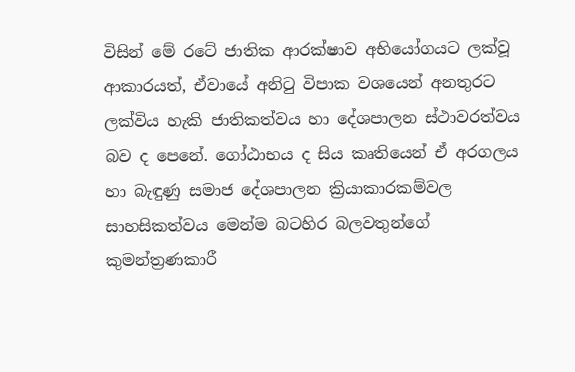විසින් මේ රටේ ජාතික ආරක්ෂාව අභියෝගයට ලක්වූ ආකාරයත්, ඒවායේ අනිටු විපාක වශයෙන් අනතුරට ලක්විය හැකි ජාතිකත්වය හා දේශපාලන ස්ථාවරත්වය බව ද පෙනේ. ගෝඨාභය ද සිය කෘතියෙන් ඒ අරගලය හා බැඳුණු සමාජ දේශපාලන ක්‍රියාකාරකම්වල සාහසිකත්වය මෙන්ම බටහිර බලවතුන්ගේ කුමන්ත්‍රණකාරී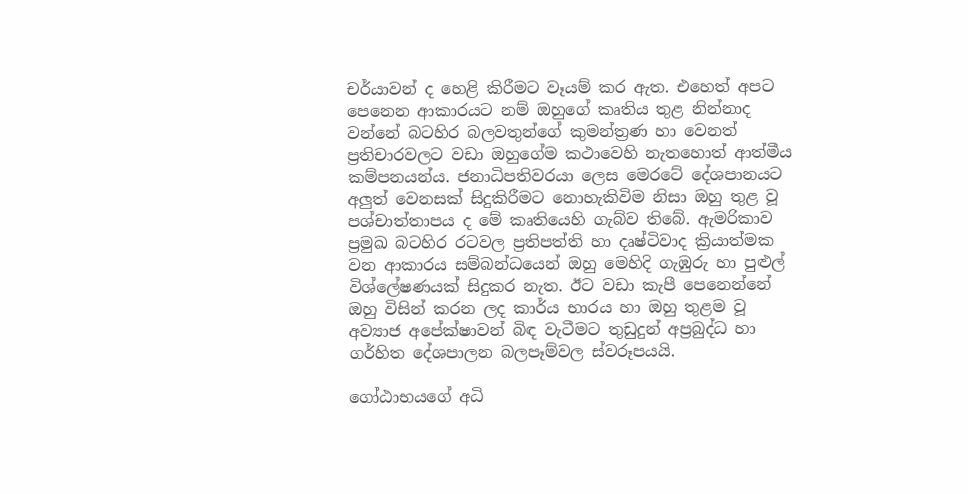චර්යාවන් ද හෙළි කිරීමට වෑයම් කර ඇත. එහෙත් අපට පෙනෙන ආකාරයට නම් ඔහුගේ කෘතිය තුළ නින්නාද වන්නේ බටහිර බලවතුන්ගේ කුමන්ත්‍රණ හා වෙනත් ප්‍රතිචාරවලට වඩා ඔහුගේම කථාවෙහි නැතහොත් ආත්මීය කම්පනයන්ය. ජනාධිපතිවරයා ලෙස මෙරටේ දේශපානයට අලුත් වෙනසක් සිදුකිරීමට නොහැකිවිම නිසා ඔහු තුළ වූ පශ්චාත්තාපය ද මේ කෘතියෙහි ගැබ්ව තිබේ. ඇමරිකාව ප්‍රමුඛ බටහිර රටවල ප්‍රතිපත්ති හා දෘෂ්ටිවාද ක්‍රියාත්මක වන ආකාරය සම්බන්ධයෙන් ඔහු මෙහිදි ගැඹුරු හා පුළුල් විශ්ලේෂණයක් සිදුකර නැත. ඊට වඩා කැපී පෙනෙන්නේ ඔහු විසින් කරන ලද කාර්ය භාරය හා ඔහු තුළම වූ අව්‍යාජ අපේක්ෂාවන් බිඳ වැටීමට තුඩුදුන් අප්‍රබුද්ධ හා ගර්හිත දේශපාලන බලපෑම්වල ස්වරූපයයි.

ගෝඨාභයගේ අධි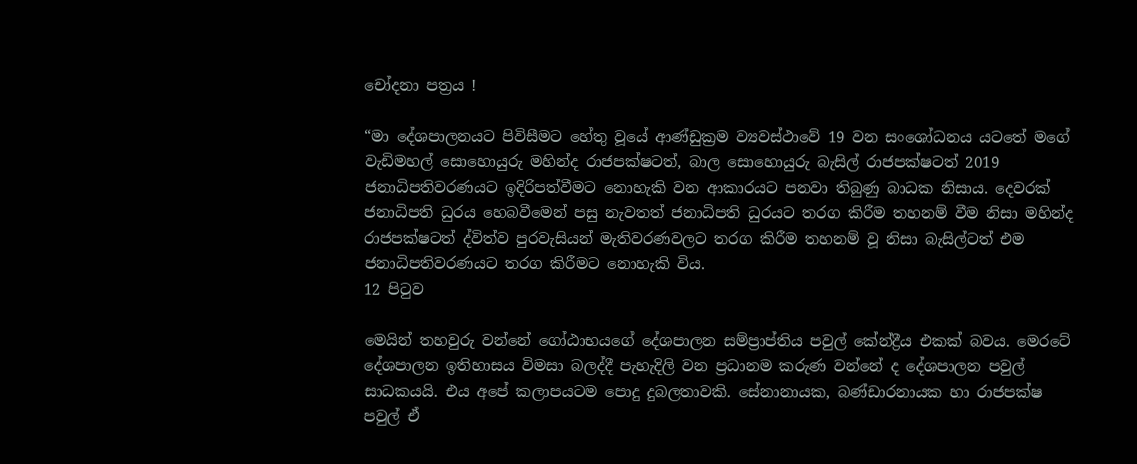චෝදනා පත්‍රය !

“මා දේශපාලනයට පිවිසීමට හේතු වූයේ ආණ්ඩුක්‍රම ව්‍යවස්ථාවේ 19 වන සංශෝධනය යටතේ මගේ වැඩිමහල් සොහොයුරු මහින්ද රාජපක්ෂටත්, බාල සොහොයුරු බැසිල් රාජපක්ෂටත් 2019 ජනාධිපතිවරණයට ඉදිරිපත්වීමට නොහැකි වන ආකාරයට පනවා තිබුණු බාධක නිසාය. දෙවරක් ජනාධිපති ධුරය හෙබවීමෙන් පසු නැවතත් ජනාධිපති ධුරයට තරග කිරීම තහනම් වීම නිසා මහින්ද රාජපක්ෂටත් ද්විත්ව පුරවැසියන් මැතිවරණවලට තරග කිරීම තහනම් වූ නිසා බැසිල්ටත් එම ජනාධිපතිවරණයට තරග කිරීමට නොහැකි විය.
12 පිටුව

මෙයින් තහවුරු වන්නේ ගෝඨාභයගේ දේශපාලන සම්ප්‍රාප්තිය පවුල් කේන්ද්‍රීය එකක් බවය. මෙරටේ දේශපාලන ඉතිහාසය විමසා බලද්දී පැහැදිලි වන ප්‍රධානම කරුණ වන්නේ ද දේශපාලන පවුල් සාධකයයි. එය අපේ කලාපයටම පොදු දුබලතාවකි. සේනානායක, බණ්ඩාරනායක හා රාජපක්ෂ පවුල් ඒ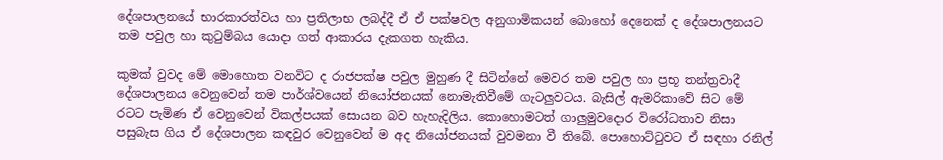දේශපාලනයේ භාරකාරත්වය හා ප්‍රතිලාභ ලබද්දී ඒ ඒ පක්ෂවල අනුගාමිකයන් බොහෝ දෙනෙක් ද දේශපාලනයට තම පවුල හා කුටුම්බය යොදා ගත් ආකාරය දැකගත හැකිය.

කුමක් වුවද මේ මොහොත වනවිට ද රාජපක්ෂ පවුල මුහුණ දී සිටින්නේ මෙවර තම පවුල හා ප්‍රභූ තන්ත්‍රවාදී දේශපාලනය වෙනුවෙන් තම පාර්ශ්වයෙන් නියෝජනයක් නොමැතිවීමේ ගැටලුවටය. බැසිල් ඇමරිකාවේ සිට මේ රටට පැමිණ ඒ වෙනුවෙන් විකල්පයක් සොයන බව හැහැදිලිය. කොහොමටත් ගාලුමුවදොර විරෝධතාව නිසා පසුබැස ගිය ඒ දේශපාලන කඳවුර වෙනුවෙන් ම අද නියෝජනයක් වුවමනා වී තිබේ. පොහොට්ටුවට ඒ සඳහා රනිල්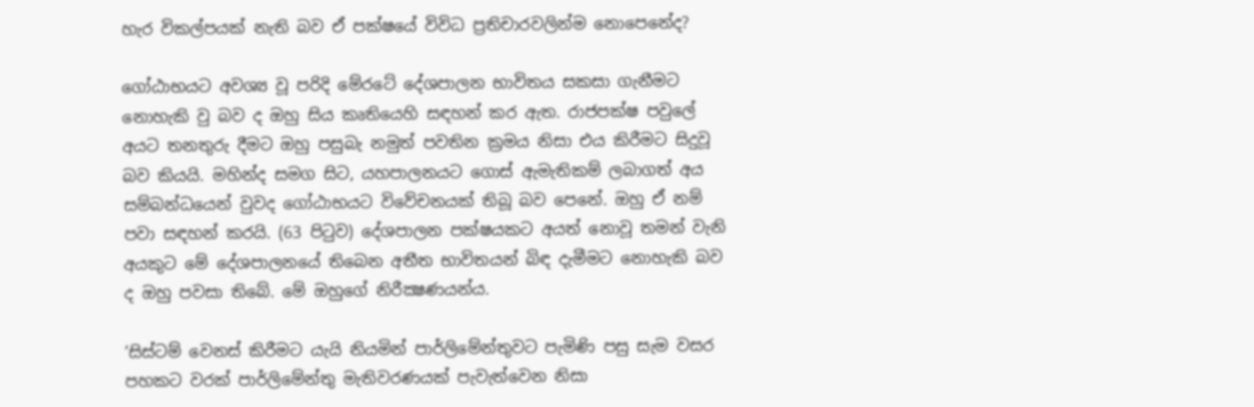හැර විකල්පයක් නැති බව ඒ පක්ෂයේ විවිධ ප්‍රතිචාරවලින්ම නොපෙනේද?

ගෝඨාභයට අවශ්‍ය වූ පරිදි මේරටේ දේශපාලන භාවිතය සකසා ගැනීමට නොහැකි වු බව ද ඔහු සිය කෘතියෙහි සඳහන් කර ඇත. රාජපක්ෂ පවුලේ අයට තනතුරු දීමට ඔහු පසුබැ නමුත් පවතින ක්‍රමය නිසා එය කිරීමට සිදුවූ බව කියයි. මහින්ද සමග සිට, යහපාලනයට ගොස් ඇමැතිකම් ලබාගත් අය සම්බන්ධයෙන් වුවද ගෝඨාභයට විවේචනයක් තිබූ බව පෙනේ. ඔහු ඒ නම් පවා සඳහන් කරයි. (63 පිටුව) දේශපාලන පක්ෂයකට අයත් නොවූ තමන් වැනි අයකුට මේ දේශපාලනයේ තිබෙන අතීත භාවිතයන් බිඳ දැමීමට නොහැකි බව ද ඔහු පවසා තිබේ. මේ ඔහුගේ නිරීක්‍ෂණයන්ය.

‘සිස්ටම් වෙනස් කිරීමට යැයි නියමින් පාර්ලිමේන්තුවට පැමිණි පසු සැම වසර පහකට වරක් පාර්ලිමේන්තු මැතිවරණයක් පැවැත්වෙන නිසා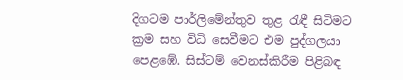දිගටම පාර්ලිමේන්තුව තුළ රැඳී සිටිමට ක්‍රම සහ විධි සෙවීමට එම පුද්ගලයා පෙළඹේ. සිස්ටම් වෙනස්කිරීම පිළිබඳ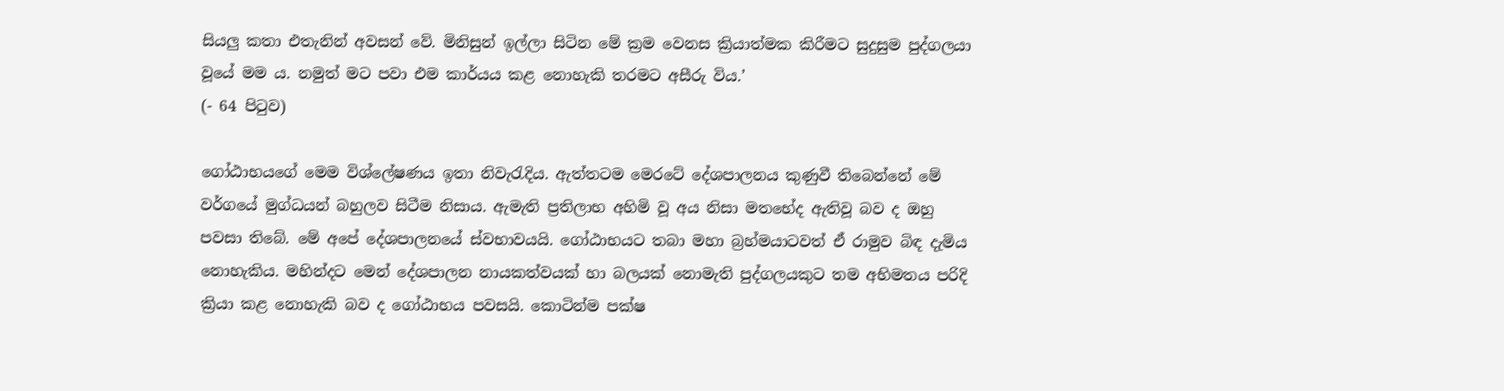සියලු කතා එතැනින් අවසන් වේ. මිනිසුන් ඉල්ලා සිටින මේ ක්‍රම වෙනස ක්‍රියාත්මක කිරීමට සුදුසුම පුද්ගලයා වූයේ මම ය. නමුත් මට පවා එම කාර්යය කළ නොහැකි තරමට අසීරු විය.’
(- 64 පිටුව)

ගෝඨාභයගේ මෙම විශ්ලේෂණය ඉතා නිවැරැදිය. ඇත්තටම මෙරටේ දේශපාලනය කුණුවී තිබෙන්නේ මේ වර්ගයේ මුග්ධයන් බහුලව සිටීම නිසාය. ඇමැති ප්‍රතිලාභ අහිමි වූ අය නිසා මතභේද ඇතිවූ බව ද ඔහු පවසා තිබේ. මේ අපේ දේශපාලනයේ ස්වභාවයයි. ගෝඨාභයට තබා මහා බ්‍රහ්මයාටවත් ඒ රාමුව බිඳ දැමිය නොහැකිය. මහින්දට මෙන් දේශපාලන නායකත්වයක් හා බලයක් නොමැති පුද්ගලයකුට තම අභිමතය පරිදි ක්‍රියා කළ නොහැකි බව ද ගෝඨාභය පවසයි. කොටින්ම පක්ෂ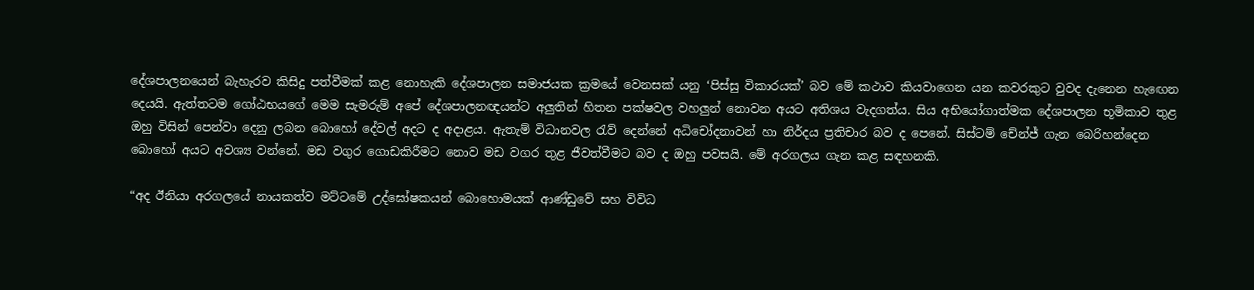දේශපාලනයෙන් බැහැරව කිසිදු පත්වීමක් කළ නොහැකි දේශපාලන සමාජයක ක්‍රමයේ වෙනසක් යනු ‘පිස්සු විකාරයක්’ බව මේ කථාව කියවාගෙන යන කවරකුට වුවද දැනෙන හැඟෙන දෙයයි. ඇත්තටම ගෝඨභයගේ මෙම සැමරුම් අපේ දේශපාලනඥයන්ට අලුතින් හිතන පක්ෂවල වහලුන් නොවන අයට අතිශය වැදගත්ය. සිය අභියෝගාත්මක දේශපාලන භූමිකාව තුළ ඔහු විසින් පෙන්වා දෙනු ලබන බොහෝ දේවල් අදට ද අදාළය. ඇතැම් විධානවල රැව් දෙන්නේ අධිචෝදනාවන් හා නිර්දය ප්‍රතිචාර බව ද පෙනේ. සිස්ටම් චේන්ජ් ගැන බෙරිහන්දෙන බොහෝ අයට අවශ්‍ය වන්නේ. මඩ වගුර ගොඩකිරීමට නොව මඩ වගර තුළ ජීවත්වීමට බව ද ඔහු පවසයි. මේ අරගලය ගැන කළ සඳහනකි.

“අද ඊනියා අරගලයේ නායකත්ව මට්ටමේ උද්ඝෝෂකයන් බොහොමයක් ආණ්ඩුවේ සහ විවිධ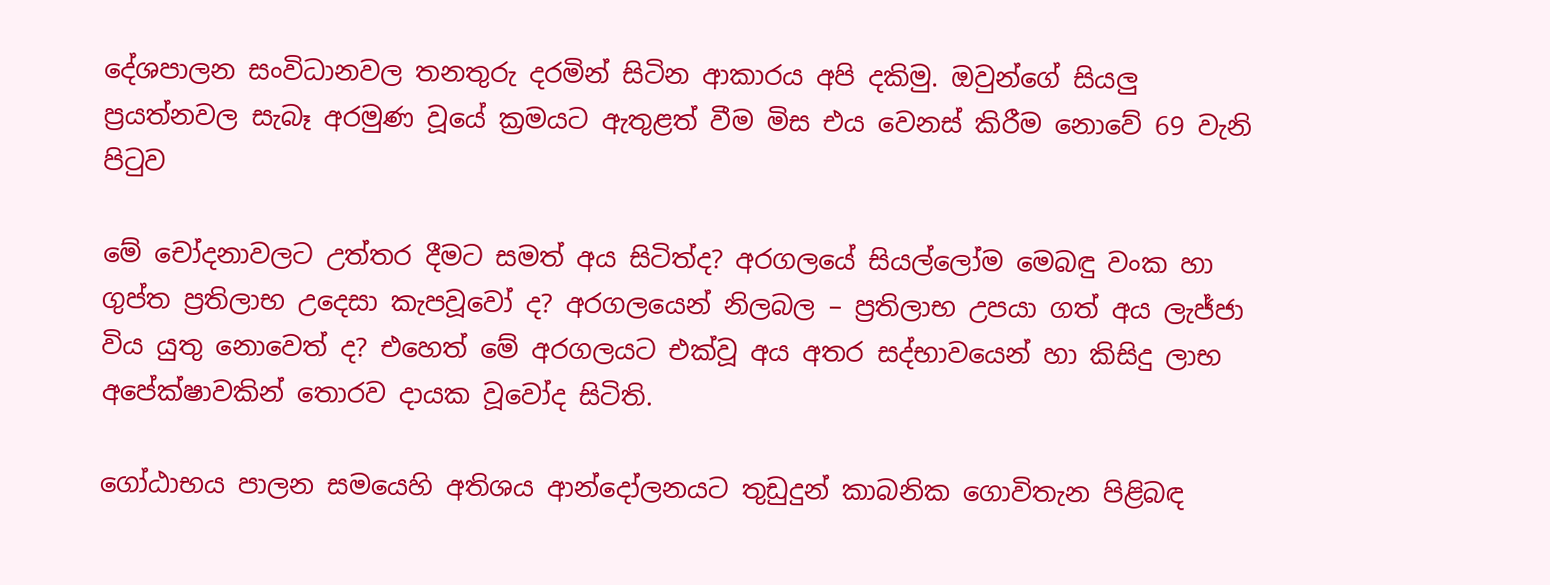දේශපාලන සංවිධානවල තනතුරු දරමින් සිටින ආකාරය අපි දකිමු. ඔවුන්ගේ සියලු ප්‍රයත්නවල සැබෑ අරමුණ වූයේ ක්‍රමයට ඇතුළත් වීම මිස එය වෙනස් කිරීම නොවේ 69 වැනි පිටුව

මේ චෝදනාවලට උත්තර දීමට සමත් අය සිටිත්ද? අරගලයේ සියල්ලෝම මෙබඳු වංක හා ගුප්ත ප්‍රතිලාභ උදෙසා කැපවූවෝ ද? අරගලයෙන් නිලබල – ප්‍රතිලාභ උපයා ගත් අය ලැජ්ජා විය යුතු නොවෙත් ද? එහෙත් මේ අරගලයට එක්වූ අය අතර සද්භාවයෙන් හා කිසිදු ලාභ අපේක්ෂාවකින් තොරව දායක වූවෝද සිටිති.

ගෝඨාභය පාලන සමයෙහි අතිශය ආන්දෝලනයට තුඩුදුන් කාබනික ගොවිතැන පිළිබඳ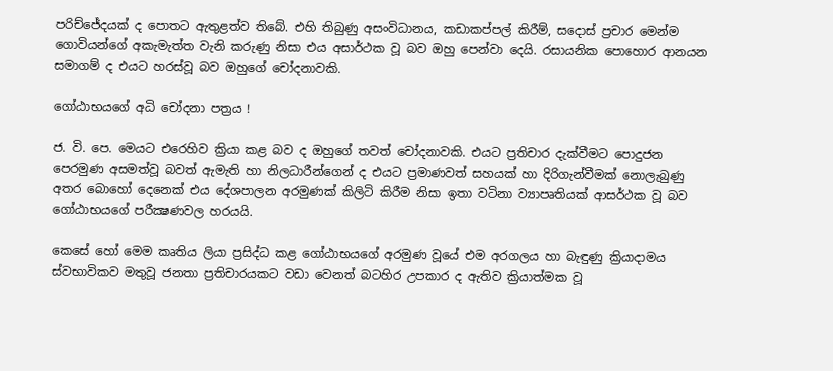පරිච්ජේදයක් ද පොතට ඇතුළත්ව තිබේ. එහි තිබුණු අසංවිධානය, කඩාකප්පල් කිරීම්, සදොස් ප්‍රචාර මෙන්ම ගොවියන්ගේ අකැමැත්ත වැනි කරුණු නිසා එය අසාර්ථක වූ බව ඔහු පෙන්වා දෙයි. රසායනික පොහොර ආනයන සමාගම් ද එයට හරස්වූ බව ඔහුගේ චෝදනාවකි.

ගෝඨාභයගේ අධි චෝදනා පත්‍රය !

ජ. වි. පෙ. මෙයට එරෙහිව ක්‍රියා කළ බව ද ඔහුගේ තවත් චෝදනාවකි. එයට ප්‍රතිචාර දැක්වීමට පොදුජන පෙරමුණ අසමත්වූ බවත් ඇමැති හා නිලධාරීන්ගෙන් ද එයට ප්‍රමාණවත් සහයක් හා දිරිගැන්වීමක් නොලැබුණු අතර බොහෝ දෙනෙක් එය දේශපාලන අරමුණක් කිලිටි කිරීම නිසා ඉතා වටිනා ව්‍යාපෘතියක් ආසර්ථක වූ බව ගෝඨාභයගේ පරීක්‍ෂණවල හරයයි.

කෙසේ හෝ මෙම කෘතිය ලියා ප්‍රසිද්ධ කළ ගෝඨාභයගේ අරමුණ වූයේ එම අරගලය හා බැඳුණු ක්‍රියාදාමය ස්වභාවිකව මතුවූ ජනතා ප්‍රතිචාරයකට වඩා වෙනත් බටහිර උපකාර ද ඇතිව ක්‍රියාත්මක වූ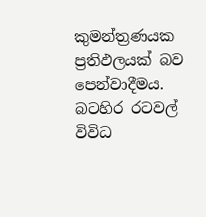කුමන්ත්‍රණයක ප්‍රතිඵලයක් බව පෙන්වාදීමය. බටහිර රටවල් විවිධ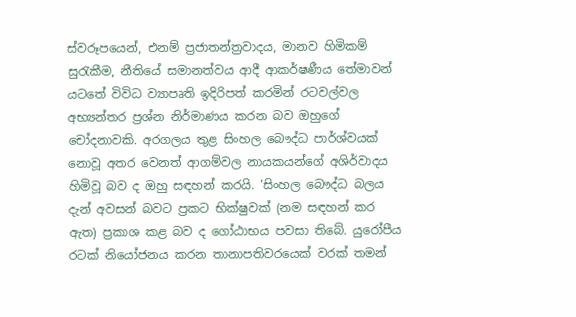ස්වරූපයෙන්, එනම් ප්‍රජාතන්ත්‍රවාදය, මානව හිමිකම් සුරැකීම, නීතියේ සමානත්වය ආදී ආකර්ෂණීය තේමාවන් යටතේ විවිධ ව්‍යාපෘති ඉදිරිපත් කරමින් රටවල්වල අභ්‍යන්තර ප්‍රශ්න නිර්මාණය කරන බව ඔහුගේ චෝදනාවකි. අරගලය තුළ සිංහල බෞද්ධ පාර්ශ්වයක් නොවූ අතර වෙනත් ආගම්වල නායකයන්ගේ අශිර්වාදය හිමිවූ බව ද ඔහු සඳහන් කරයි. ‘සිංහල බෞද්ධ බලය දැන් අවසන් බවට ප්‍රකට භික්ෂුවක් (නම සඳහන් කර ඇත) ප්‍රකාශ කළ බව ද ගෝඨාභය පවසා තිබේ. යුරෝපීය රටක් නියෝජනය කරන තානාපතිවරයෙක් වරක් තමන්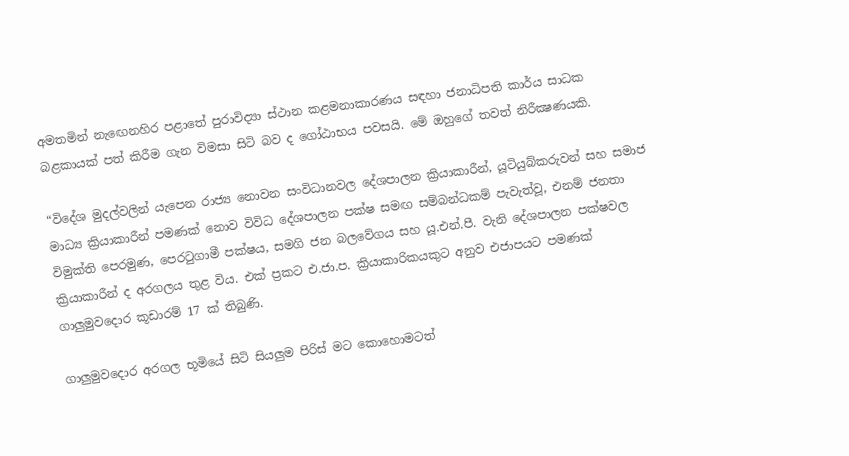අමතමින් නැඟෙනහිර පළාතේ පුරාවිද්‍යා ස්ථාන කළමනාකාරණය සඳහා ජනාධිපති කාර්ය සාධක බළකායක් පත් කිරීම ගැන විමසා සිටි බව ද ගෝඨාභය පවසයි. මේ ඔහුගේ තවත් නිරීක්‍ෂණයකි.

“විදේශ මුදල්වලින් යැපෙන රාජ්‍ය නොවන සංවිධානවල දේශපාලන ක්‍රියාකාරීන්, යූටියුබ්කරුවන් සහ සමාජ මාධ්‍ය ක්‍රියාකාරීන් පමණක් නොව විවිධ දේශපාලන පක්ෂ සමඟ සම්බන්ධකම් පැවැත්වූ, එනම් ජනතා විමුක්ති පෙරමුණ, පෙරටුගාමී පක්ෂය, සමගි ජන බලවේගය සහ යූ.එන්.පී. වැනි දේශපාලන පක්ෂවල ක්‍රියාකාරීන් ද අරගලය තුළ විය. එක් ප්‍රකට එ.ජා.ප. ක්‍රියාකාරිකයකුට අනුව එජාපයට පමණක් ගාලුමුවදොර කූඩාරම් 17 ක් තිබුණි.

ගාලුමුවදොර අරගල භූමියේ සිටි සියලුම පිරිස් මට කොහොමටත්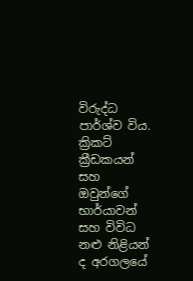විරුද්ධ පාර්ශ්ව විය. ක්‍රිකට් ක්‍රීඩකයන් සහ ඔවුන්ගේ භාර්යාවන් සහ විවිධ නළු නිළියන් ද අරගලයේ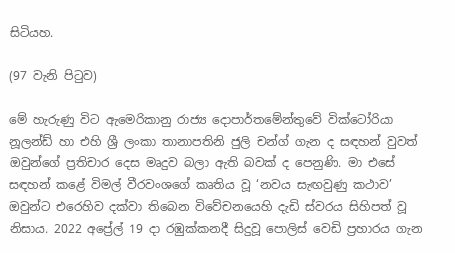සිටියහ.

(97 වැනි පිටුව)

මේ හැරුණු විට ඇමෙරිකානු රාජ්‍ය දොපාර්තමේන්තුවේ වික්ටෝරියා නූලන්ඩ් හා එහි ශ්‍රී ලංකා තානාපතිනි ජුලි චන්ග් ගැන ද සඳහන් වුවත් ඔවුන්ගේ ප්‍රතිචාර දෙස මෘදුව බලා ඇති බවක් ද පෙනුණි. මා එසේ සඳහන් කළේ විමල් වීරවංශගේ කෘතිය වූ ‘නවය සැඟවුණු කථාව’ ඔවුන්ට එරෙහිව දක්වා තිබෙන විවේචනයෙහි දැඩි ස්වරය සිහිපත් වූ නිසාය. 2022 අප්‍රේල් 19 දා රඹුක්කනදී සිදුවූ පොලිස් වෙඩි ප්‍රහාරය ගැන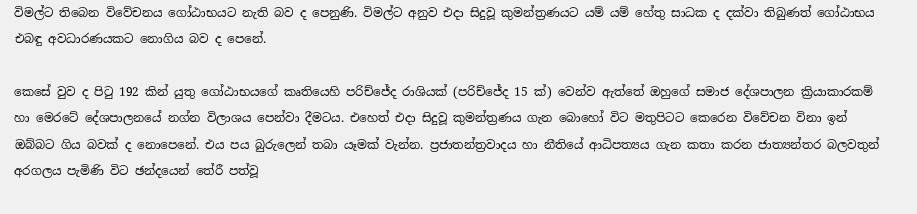විමල්ට තිබෙන විවේචනය ගෝඨාභයට නැති බව ද පෙනුණි. විමල්ට අනුව එදා සිදුවූ කුමන්ත්‍රණයට යම් යම් හේතු සාධක ද දක්වා තිබුණත් ගෝඨාභය එබඳු අවධාරණයකට නොගිය බව ද පෙනේ.

කෙසේ වුව ද පිටු 192 කින් යුතු ගෝඨාභයගේ කෘතියෙහි පරිච්ජේද රාශියක් (පරිච්ජේද 15 ක්) වෙන්ව ඇත්තේ ඔහුගේ සමාජ දේශපාලන ක්‍රියාකාරකම් හා මෙරටේ දේශපාලනයේ නග්න විලාශය පෙන්වා දීමටය. එහෙත් එදා සිදුවූ කුමන්ත්‍රණය ගැන බොහෝ විට මතුපිටට කෙරෙන විවේචන විනා ඉන් ඔබ්බට ගිය බවක් ද නොපෙනේ. එය පය බුරුලෙන් තබා යෑමක් වැන්න. ප්‍රජාතන්ත්‍රවාදය හා නීතියේ ආධිපත්‍යය ගැන කතා කරන ජාත්‍යන්තර බලවතුන් අරගලය පැමිණි විට ඡන්දයෙන් තේරී පත්වූ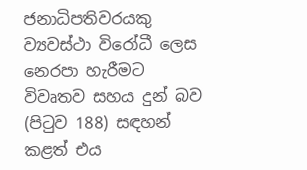ජනාධිපතිවරයකු ව්‍යවස්ථා විරෝධී ලෙස නෙරපා හැරීමට විවෘතව සහය දුන් බව (පිටුව 188) සඳහන් කළත් එය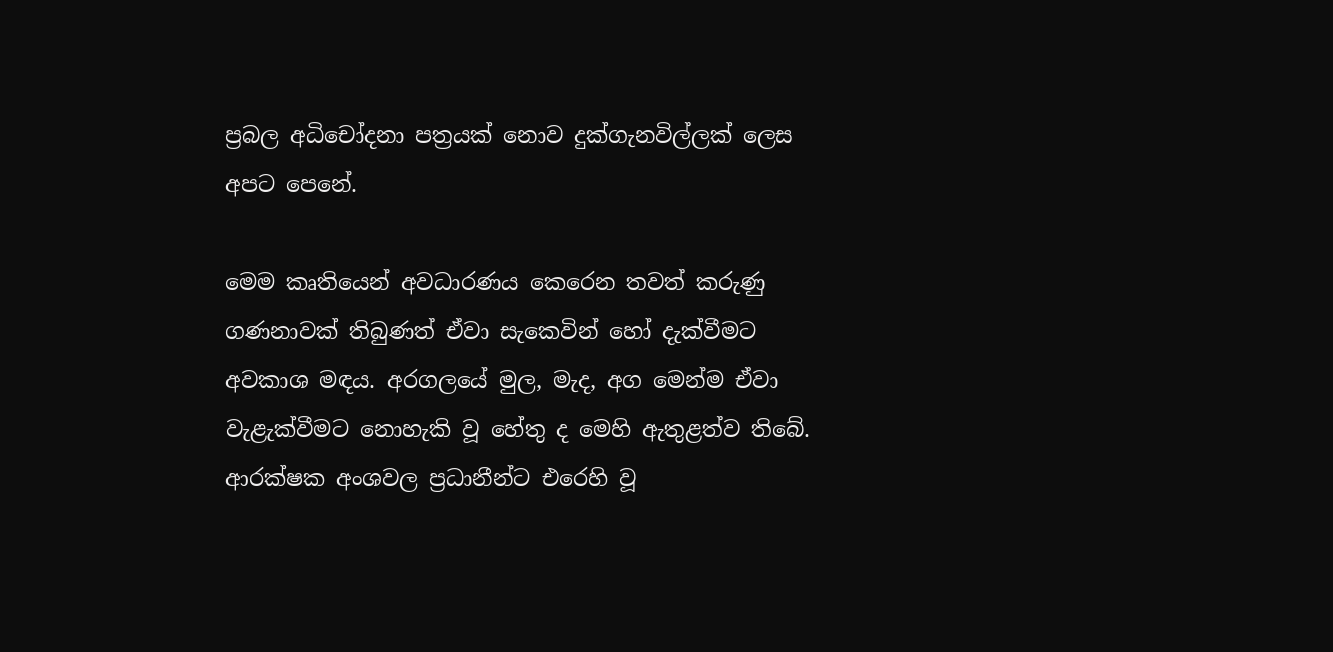ප්‍රබල අධිචෝදනා පත්‍රයක් නොව දුක්ගැනවිල්ලක් ලෙස අපට පෙනේ.

මෙම කෘතියෙන් අවධාරණය කෙරෙන තවත් කරුණු ගණනාවක් තිබුණත් ඒවා සැකෙවින් හෝ දැක්වීමට අවකාශ මඳය. අරගලයේ මුල, මැද, අග මෙන්ම ඒවා වැළැක්වීමට නොහැකි වූ හේතු ද මෙහි ඇතුළත්ව තිබේ. ආරක්ෂක අංශවල ප්‍රධානීන්ට එරෙහි වූ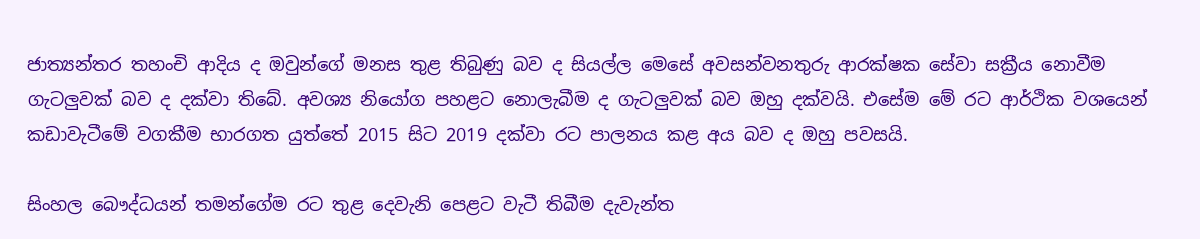ජාත්‍යන්තර තහංචි ආදිය ද ඔවුන්ගේ මනස තුළ තිබුණු බව ද සියල්ල මෙසේ අවසන්වනතුරු ආරක්ෂක සේවා සක්‍රීය නොවීම ගැටලුවක් බව ද දක්වා තිබේ. අවශ්‍ය නියෝග පහළට නොලැබීම ද ගැටලුවක් බව ඔහු දක්වයි. එසේම මේ රට ආර්ථික වශයෙන් කඩාවැටීමේ වගකීම භාරගත යුත්තේ 2015 සිට 2019 දක්වා රට පාලනය කළ අය බව ද ඔහු පවසයි.

සිංහල බෞද්ධයන් තමන්ගේම රට තුළ දෙවැනි පෙළට වැටී තිබීම දැවැන්ත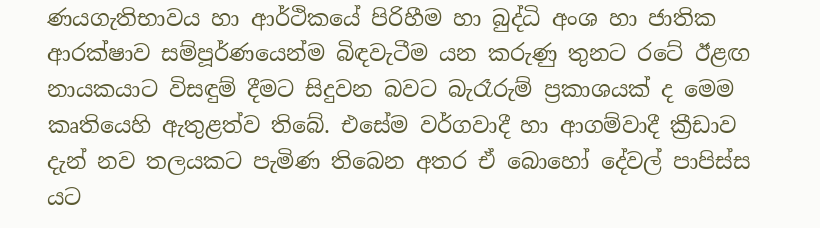ණයගැතිභාවය හා ආර්ථිකයේ පිරිහීම හා බුද්ධි අංශ හා ජාතික ආරක්ෂාව සම්පූර්ණයෙන්ම බිඳවැටීම යන කරුණු තුනට රටේ ඊළඟ නායකයාට විසඳුම් දීමට සිදුවන බවට බැරෑරුම් ප්‍රකාශයක් ද මෙම කෘතියෙහි ඇතුළත්ව තිබේ. එසේම වර්ගවාදී හා ආගම්වාදී ක්‍රීඩාව දැන් නව තලයකට පැමිණ තිබෙන අතර ඒ බොහෝ දේවල් පාපිස්ස යට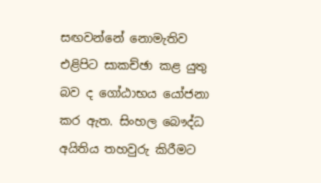සඟවන්නේ නොමැතිව එළිපිට සාකච්ඡා කළ යුතු බව ද ගෝඨාභය යෝජනා කර ඇත. සිංහල බෞද්ධ අයිතිය තහවුරු කිරීමට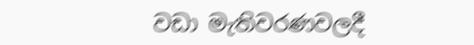වඩා මැතිවරණවලදී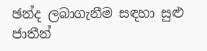ඡන්ද ලබාගැනීම සඳහා සුළු ජාතීන්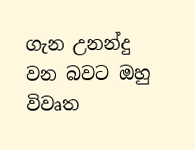ගැන උනන්දු වන බවට ඔහු විවෘත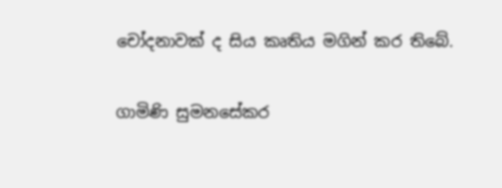චෝදනාවක් ද සිය කෘතිය මගින් කර තිබේ.

ගාමිණි සුමනසේකර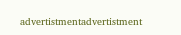advertistmentadvertistment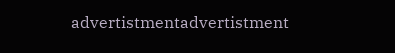advertistmentadvertistment